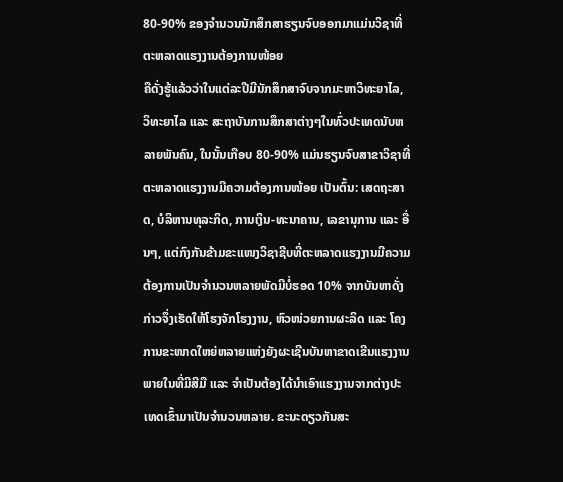80-90% ຂອງຈຳນວນນັກສຶກສາຮຽນຈົບອອກມາແມ່ນວິຊາທີ່ຕະຫລາດແຮງງານຕ້ອງການໜ້ອຍ
ຄືດັ່ງຮູ້ແລ້ວວ່າໃນແຕ່ລະປີມີນັກສຶກສາຈົບຈາກມະຫາວິທະຍາໄລ, ວິທະຍາໄລ ແລະ ສະຖາບັນການສຶກສາຕ່າງໆໃນທົ່ວປະເທດນັບຫລາຍພັນຄົນ, ໃນນັ້ນເກືອບ 80-90% ແມ່ນຮຽນຈົບສາຂາວິຊາທີ່ຕະຫລາດແຮງງານມີຄວາມຕ້ອງການໜ້ອຍ ເປັນຕົ້ນ: ເສດຖະສາດ, ບໍລິຫານທຸລະກິດ, ການເງິນ-ທະນາຄານ, ເລຂານຸການ ແລະ ອື່ນໆ, ແຕ່ກົງກັນຂ້າມຂະແໜງວິຊາຊີບທີ່ຕະຫລາດແຮງງານມີຄວາມຕ້ອງການເປັນຈໍານວນຫລາຍພັດມີບໍ່ຮອດ 10% ຈາກບັນຫາດັ່ງກ່າວຈຶ່ງເຮັດໃຫ້ໂຮງຈັກໂຮງງານ, ຫົວໜ່ວຍການຜະລິດ ແລະ ໂຄງການຂະໜາດໃຫຍ່ຫລາຍແຫ່ງຍັງຜະເຊີນບັນຫາຂາດເຂີນແຮງງານພາຍໃນທີ່ມີສີມື ແລະ ຈໍາເປັນຕ້ອງໄດ້ນໍາເອົາແຮງງານຈາກຕ່າງປະເທດເຂົ້າມາເປັນຈໍານວນຫລາຍ. ຂະນະດຽວກັນສະ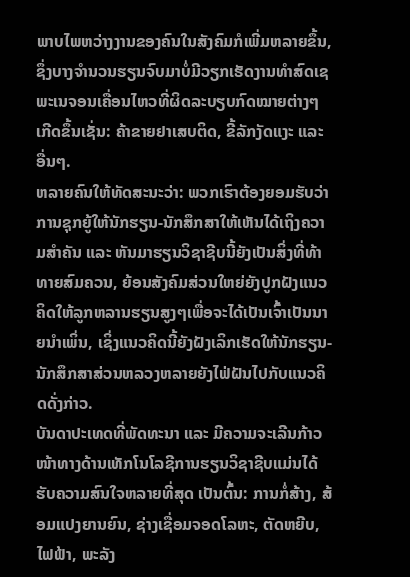ພາບໄພຫວ່າງງານຂອງຄົນໃນສັງຄົມກໍເພີ່ມຫລາຍຂຶ້ນ, ຊຶ່ງບາງຈໍານວນຮຽນຈົບມາບໍ່ມີວຽກເຮັດງານທໍາສົດເຊພະເນຈອນເຄື່ອນໄຫວທີ່ຜິດລະບຽບກົດໝາຍຕ່າງໆເກີດຂຶ້ນເຊັ່ນ: ຄ້າຂາຍຢາເສບຕິດ, ຂີ້ລັກງັດແງະ ແລະ ອື່ນໆ.
ຫລາຍຄົນໃຫ້ທັດສະນະວ່າ: ພວກເຮົາຕ້ອງຍອມຮັບວ່າການຊຸກຍູ້ໃຫ້ນັກຮຽນ-ນັກສຶກສາໃຫ້ເຫັນໄດ້ເຖິງຄວາມສໍາຄັນ ແລະ ຫັນມາຮຽນວິຊາຊີບນີ້ຍັງເປັນສິ່ງທີ່ທ້າທາຍສົມຄວນ, ຍ້ອນສັງຄົມສ່ວນໃຫຍ່ຍັງປູກຝັງແນວຄິດໃຫ້ລູກຫລານຮຽນສູງໆເພື່ອຈະໄດ້ເປັນເຈົ້າເປັນນາຍນຳເພິ່ນ, ເຊິ່ງແນວຄິດນີ້ຍັງຝັງເລິກເຮັດໃຫ້ນັກຮຽນ-ນັກສຶກສາສ່ວນຫລວງຫລາຍຍັງໄຟ່ຝັນໄປກັບແນວຄິດດັ່ງກ່າວ.
ບັນດາປະເທດທີ່ພັດທະນາ ແລະ ມີຄວາມຈະເລີນກ້າວໜ້າທາງດ້ານເທັກໂນໂລຊີການຮຽນວິຊາຊີບແມ່ນໄດ້ຮັບຄວາມສົນໃຈຫລາຍທີ່ສຸດ ເປັນຕົ້ນ: ການກໍ່ສ້າງ, ສ້ອມແປງຍານຍົນ, ຊ່າງເຊື່ອມຈອດໂລຫະ, ຕັດຫຍີບ, ໄຟຟ້າ, ພະລັງ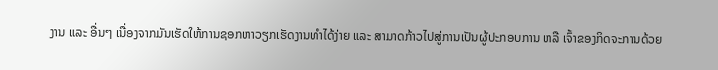ງານ ແລະ ອື່ນໆ ເນື່ອງຈາກມັນເຮັດໃຫ້ການຊອກຫາວຽກເຮັດງານທໍາໄດ້ງ່າຍ ແລະ ສາມາດກ້າວໄປສູ່ການເປັນຜູ້ປະກອບການ ຫລື ເຈົ້າຂອງກິດຈະການດ້ວຍ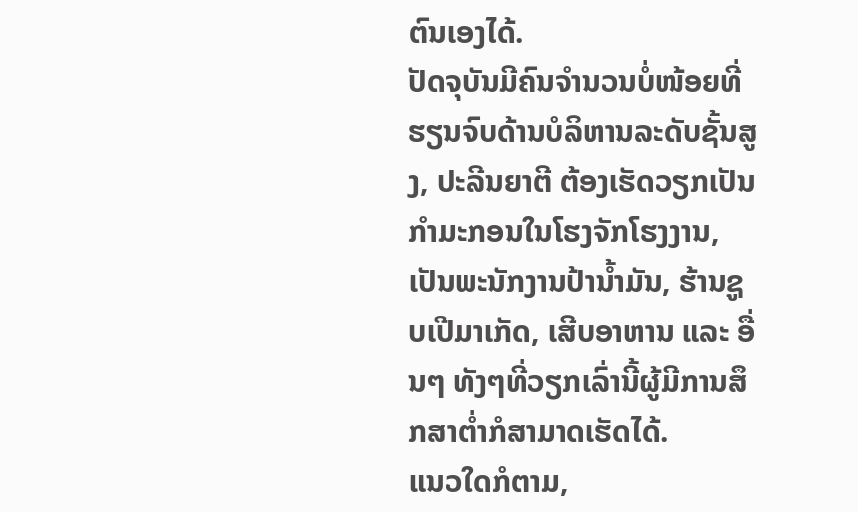ຕົນເອງໄດ້.
ປັດຈຸບັນມີຄົນຈໍານວນບໍ່ໜ້ອຍທີ່ຮຽນຈົບດ້ານບໍລິຫານລະດັບຊັ້ນສູງ, ປະລີນຍາຕີ ຕ້ອງເຮັດວຽກເປັນກໍາມະກອນໃນໂຮງຈັກໂຮງງານ, ເປັນພະນັກງານປ້ານໍ້າມັນ, ຮ້ານຊູບເປີມາເກັດ, ເສີບອາຫານ ແລະ ອື່ນໆ ທັງໆທີ່ວຽກເລົ່ານີ້ຜູ້ມີການສຶກສາຕໍ່າກໍສາມາດເຮັດໄດ້.
ແນວໃດກໍຕາມ,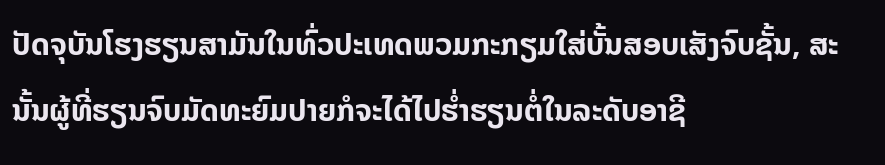ປັດຈຸບັນໂຮງຮຽນສາມັນໃນທົ່ວປະເທດພວມກະກຽມໃສ່ບັ້ນສອບເສັງຈົບຊັ້ນ, ສະນັ້ນຜູ້ທີ່ຮຽນຈົບມັດທະຍົມປາຍກໍຈະໄດ້ໄປຮໍ່າຮຽນຕໍ່ໃນລະດັບອາຊີ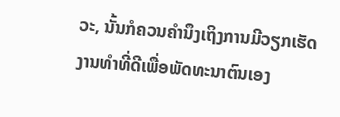ວະ, ນັ້ນກໍຄວນຄໍານຶງເຖິງການມີວຽກເຮັດງານທຳທີ່ດີເພື່ອພັດທະນາຕົນເອງ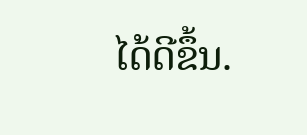ໄດ້ດີຂຶ້ນ.